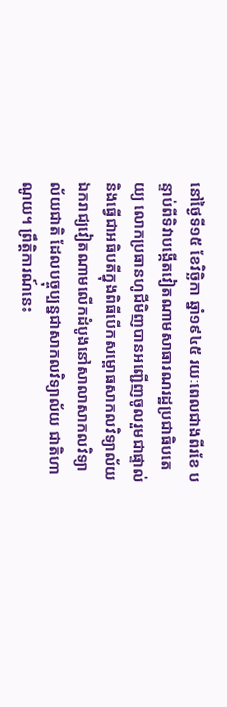នៅថ្ងៃទី១៥ ខែវិច្ឆិកា ឆ្នាំ១៩៤៥ រយៈពេលជាងពីរខែ បន្ទាប់ពីទិវាបង្កើតវៀតណាមសាធារណរដ្ឋប្រជាធិបតេយ្យ លោកប្រធានហូជីមិញបានអញ្ជើញចូលរួមជាផ្ទាល់ និងធ្វើជាអធិបតីក្នុងពិធីបើកសម្ពោធសាកលវិទ្យាល័យឯករាជ្យវៀតណាមលើកដំបូងនៅសាលាសាកលវិទ្យាល័យជាតិ ដែលបច្ចុប្បន្នជាសាកលវិទ្យាល័យ ជាតិហាណូយ។ ព្រឹត្តិការណ៍នេះ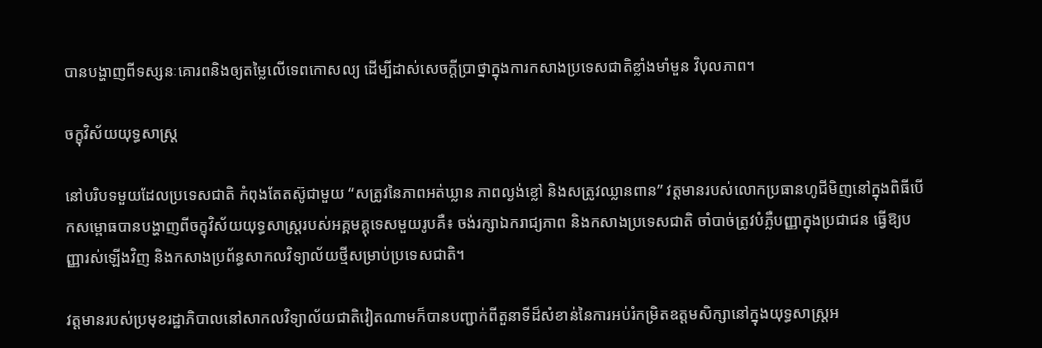បានបង្ហាញពីទស្សនៈគោរពនិងឲ្យតម្លៃលើទេពកោសល្យ ដើម្បីដាស់សេចក្តីប្រាថ្នាក្នុងការកសាងប្រទេសជាតិខ្លាំងមាំមួន វិបុលភាព។

ចក្ខុវិស័យយុទ្ធសាស្ត្រ

នៅបរិបទមួយដែលប្រទេសជាតិ កំពុងតែតស៊ូជាមួយ “សត្រូវនៃភាពអត់ឃ្លាន ភាពល្ងង់ខ្លៅ និងសត្រូវឈ្លានពាន” វត្តមានរបស់លោកប្រធានហូជីមិញនៅក្នុងពិធីបើកសម្ពោធបានបង្ហាញពីចក្ខុវិស័យយុទ្ធសាស្ត្ររបស់អគ្គមគ្គុទេសមួយរូបគឺ៖ ចង់រក្សាឯករាជ្យភាព និងកសាងប្រទេសជាតិ ចាំបាច់ត្រូវបំភ្លឺបញ្ញាក្នុងប្រជាជន ធ្វើឱ្យបញ្ញារស់ឡើងវិញ និងកសាងប្រព័ន្ធសាកលវិទ្យាល័យថ្មីសម្រាប់ប្រទេសជាតិ។

វត្តមានរបស់ប្រមុខរដ្ឋាភិបាលនៅសាកលវិទ្យាល័យជាតិវៀតណាមក៏បានបញ្ជាក់ពីតួនាទីដ៏សំខាន់នៃការអប់រំកម្រិតឧត្តមសិក្សានៅក្នុងយុទ្ធសាស្ត្រអ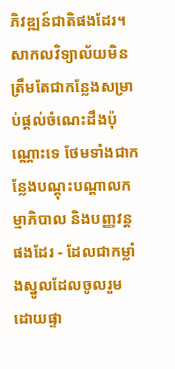ភិវឌ្ឍន៍ជាតិផងដែរ។ សាកលវិទ្យាល័យមិនត្រឹមតែជាកន្លែងសម្រាប់ផ្តល់ចំណេះដឹងប៉ុណ្ណោះទេ ថែមទាំងជាកន្លែងបណ្តុះបណ្តាលកម្មាភិបាល និងបញ្ញវន្តផងដែរ - ដែលជាកម្លាំងស្នូលដែលចូលរួមដោយផ្ទា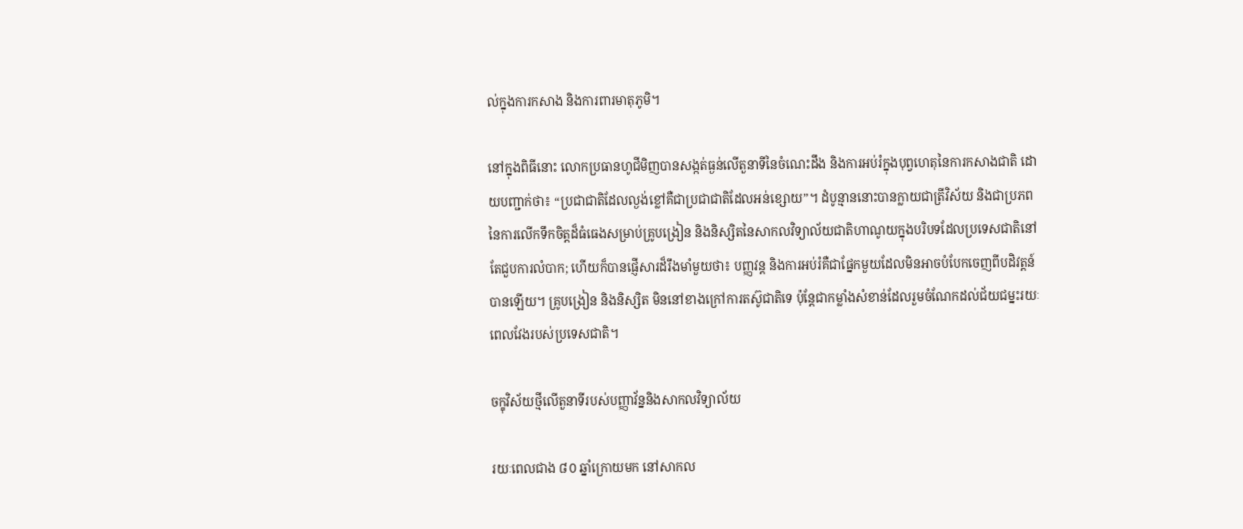ល់ក្នុងការកសាង និងការពារមាតុភូមិ។

នៅក្នុងពិធីនោះ លោកប្រធានហូជីមិញបានសង្កត់ធ្ងន់លើតួនាទីនៃចំណេះដឹង និងការអប់រំក្នុងបុព្វហេតុនៃការកសាងជាតិ ដោយបញ្ជាក់ថា៖ “ប្រជាជាតិដែលល្ងង់ខ្លៅគឺជាប្រជាជាតិដែលអន់ខ្សោយ”។ ដំបូន្មាននោះបានក្លាយជាត្រីវិស័យ និងជាប្រភពនៃការលើកទឹកចិត្តដ៏ធំធេងសម្រាប់គ្រូបង្រៀន និងនិស្សិតនៃសាកលវិទ្យាល័យជាតិហាណូយក្នុងបរិបទដែលប្រទេសជាតិនៅតែជួបការលំបាក; ហើយក៏បានផ្ញើសារដ៏រឹងមាំមួយថា៖ បញ្ញវន្ត និងការអប់រំគឺជាផ្នែកមួយដែលមិនអាចបំបែកចេញពីបដិវត្តន៍បានឡើយ។ គ្រូបង្រៀន និងនិស្សិត មិននៅខាងក្រៅការតស៊ូជាតិទេ ប៉ុន្តែជាកម្លាំងសំខាន់ដែលរួមចំណែកដល់ជ័យជម្នះរយៈពេលវែងរបស់ប្រទេសជាតិ។

ចក្ខុវិស័យថ្មីលើតួនាទីរបស់បញ្ញាវ័ន្ននិងសាកលវិទ្យាល័យ

រយៈពេលជាង ៨០ ឆ្នាំក្រោយមក នៅសាកល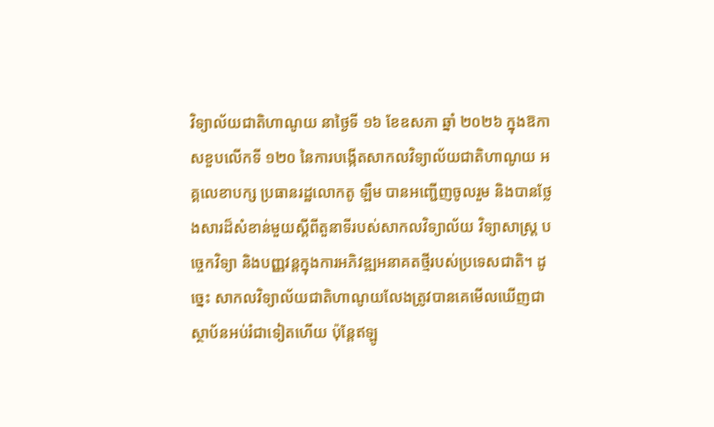វិទ្យាល័យជាតិហាណូយ នាថ្ងៃទី ១៦ ខែឧសភា ឆ្នាំ ២០២៦ ក្នុងឱកាសខួបលើកទី ១២០ នៃការបង្កើតសាកលវិទ្យាល័យជាតិហាណូយ អគ្គលេខាបក្ស ប្រធានរដ្ឋលោកតូ ឡឹម បានអញ្ជើញចូលរួម និងបានថ្លែងសារដ៏សំខាន់មួយស្តីពីតួនាទីរបស់សាកលវិទ្យាល័យ វិទ្យាសាស្ត្រ បច្ចេកវិទ្យា និងបញ្ញវន្តក្នុងការអភិវឌ្ឍអនាគតថ្មីរបស់ប្រទេសជាតិ។ ដូច្នេះ សាកលវិទ្យាល័យជាតិហាណូយលែងត្រូវបានគេមើលឃើញជាស្ថាប័នអប់រំជាទៀតហើយ ប៉ុន្តែឥឡូ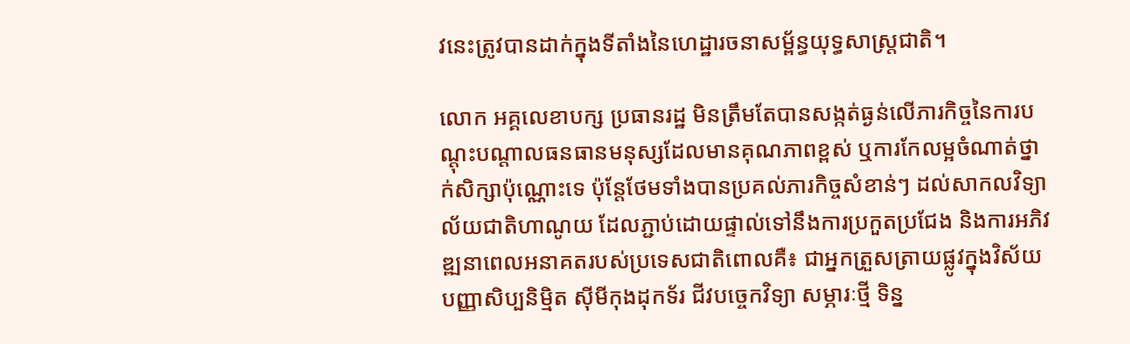វនេះត្រូវបានដាក់ក្នុងទីតាំងនៃហេដ្ឋារចនាសម្ព័ន្ធយុទ្ធសាស្ត្រជាតិ។

លោក អគ្គលេខាបក្ស ប្រធានរដ្ឋ មិនត្រឹមតែបានសង្កត់ធ្ងន់លើភារកិច្ចនៃការបណ្តុះបណ្តាលធនធានមនុស្សដែលមានគុណភាពខ្ពស់ ឬការកែលម្អចំណាត់ថ្នាក់សិក្សាប៉ុណ្ណោះទេ ប៉ុន្តែថែមទាំងបានប្រគល់ភារកិច្ចសំខាន់ៗ ដល់សាកលវិទ្យាល័យជាតិហាណូយ ដែលភ្ជាប់ដោយផ្ទាល់ទៅនឹងការប្រកួតប្រជែង និងការអភិវឌ្ឍនាពេលអនាគតរបស់ប្រទេសជាតិពោលគឺ៖ ជាអ្នកត្រួសត្រាយផ្លូវក្នុងវិស័យបញ្ញាសិប្បនិម្មិត ស៊ីមីកុងដុកទ័រ ជីវបច្ចេកវិទ្យា សម្ភារៈថ្មី ទិន្ន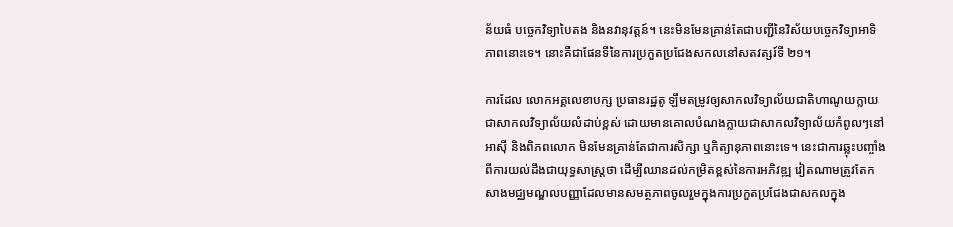ន័យធំ បច្ចេកវិទ្យាបៃតង និងនវានុវត្តន៍។ នេះមិនមែនគ្រាន់តែជាបញ្ជីនៃវិស័យបច្ចេកវិទ្យាអាទិភាពនោះទេ។ នោះគឺជាផែនទីនៃការប្រកួតប្រជែងសកលនៅសតវត្សរ៍ទី ២១។

ការដែល លោកអគ្គលេខាបក្ស ប្រធានរដ្ឋតូ ឡឹមតម្រូវឲ្យសាកលវិទ្យាល័យជាតិហាណូយក្លាយជាសាកលវិទ្យាល័យលំដាប់ខ្ពស់ ដោយមានគោលបំណងក្លាយជាសាកលវិទ្យាល័យកំពូលៗនៅអាស៊ី និងពិភពលោក មិនមែនគ្រាន់តែជាការសិក្សា ឬកិត្យានុភាពនោះទេ។ នេះជាការឆ្លុះបញ្ចាំងពីការយល់ដឹងជាយុទ្ធសាស្ត្រថា ដើម្បីឈានដល់កម្រិតខ្ពស់នៃការអភិវឌ្ឍ វៀតណាមត្រូវតែកសាងមជ្ឈមណ្ឌលបញ្ញាដែលមានសមត្ថភាពចូលរួមក្នុងការប្រកួតប្រជែងជាសកលក្នុង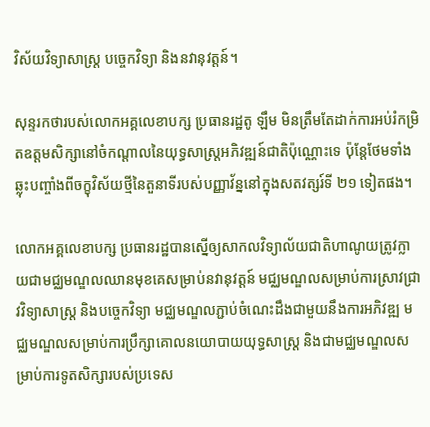វិស័យវិទ្យាសាស្ត្រ បច្ចេកវិទ្យា និងនវានុវត្តន៍។

សុន្ទរកថារបស់លោកអគ្គលេខាបក្ស ប្រធានរដ្ឋតូ ឡឹម មិនត្រឹមតែដាក់ការអប់រំកម្រិតឧត្តមសិក្សានៅចំកណ្តាលនៃយុទ្ធសាស្ត្រអភិវឌ្ឍន៍ជាតិប៉ុណ្ណោះទេ ប៉ុន្តែថែមទាំងឆ្លុះបញ្ចាំងពីចក្ខុវិស័យថ្មីនៃតួនាទីរបស់បញ្ញាវ័ន្ននៅក្នុងសតវត្សរ៍ទី ២១ ទៀតផង។

លោកអគ្គលេខាបក្ស ប្រធានរដ្ឋបានស្នើឲ្យសាកលវិទ្យាល័យជាតិហាណូយត្រូវក្លាយជាមជ្ឈមណ្ឌលឈានមុខគេសម្រាប់នវានុវត្តន៍ មជ្ឈមណ្ឌលសម្រាប់ការស្រាវជ្រាវវិទ្យាសាស្ត្រ និងបច្ចេកវិទ្យា មជ្ឈមណ្ឌលភ្ជាប់ចំណេះដឹងជាមួយនឹងការអភិវឌ្ឍ មជ្ឈមណ្ឌលសម្រាប់ការប្រឹក្សាគោលនយោបាយយុទ្ធសាស្ត្រ និងជាមជ្ឈមណ្ឌលសម្រាប់ការទូតសិក្សារបស់ប្រទេស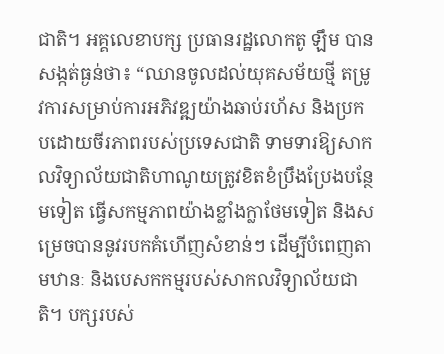ជាតិ។ អគ្គលេខាបក្ស ប្រធានរដ្ឋលោកតូ ឡឹម បានសង្កត់ធ្ងន់ថា៖ “ឈានចូលដល់យុគសម័យថ្មី តម្រូវការសម្រាប់ការអភិវឌ្ឍយ៉ាងឆាប់រហ័ស និងប្រកបដោយចីរភាពរបស់ប្រទេសជាតិ ទាមទារឱ្យសាកលវិទ្យាល័យជាតិហាណូយត្រូវខិតខំប្រឹងប្រែងបន្ថែមទៀត ធ្វើសកម្មភាពយ៉ាងខ្លាំងក្លាថែមទៀត និងសម្រេចបាននូវរបកគំហើញសំខាន់ៗ ដើម្បីបំពេញតាមឋានៈ និងបេសកកម្មរបស់សាកលវិទ្យាល័យជាតិ។ បក្សរបស់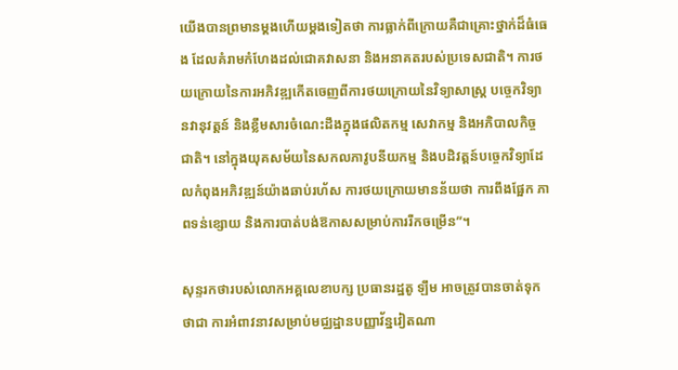យើងបានព្រមានម្តងហើយម្តងទៀតថា ការធ្លាក់ពីក្រោយគឺជាគ្រោះថ្នាក់ដ៏ធំធេង ដែលគំរាមកំហែងដល់ជោគវាសនា និងអនាគតរបស់ប្រទេសជាតិ។ ការថយក្រោយនៃការអភិវឌ្ឍកើតចេញពីការថយក្រោយនៃវិទ្យាសាស្ត្រ បច្ចេកវិទ្យា នវានុវត្តន៍ និងខ្លឹមសារចំណេះដឹងក្នុងផលិតកម្ម សេវាកម្ម និងអភិបាលកិច្ចជាតិ។ នៅក្នុងយុគសម័យនៃសកលភាវូបនីយកម្ម និងបដិវត្តន៍បច្ចេកវិទ្យាដែលកំពុងអភិវឌ្ឍន៍យ៉ាងឆាប់រហ័ស ការថយក្រោយមានន័យថា ការពឹងផ្អែក ភាពទន់ខ្សោយ និងការបាត់បង់ឱកាសសម្រាប់ការរីកចម្រើន”។

សុន្ទរកថារបស់លោកអគ្គលេខាបក្ស ប្រធានរដ្ឋតូ ឡឹម អាចត្រូវបានចាត់ទុកថាជា ការអំពាវនាវសម្រាប់មជ្ឈដ្ឋានបញ្ញាវ័ន្នវៀតណា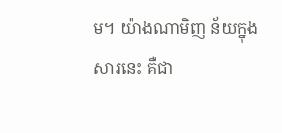ម។ យ៉ាងណាមិញ ន័យក្នុងសារនេះ គឺជា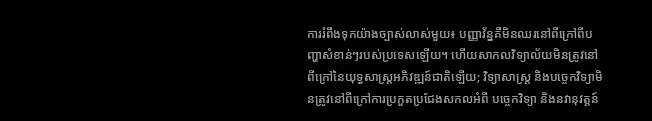ការរំពឹងទុកយ៉ាងច្បាស់លាស់មួយ៖ បញ្ញាវ័ន្នគឺមិនឈរនៅពីក្រៅពីបញ្ហាសំខាន់ៗរបស់ប្រទេសឡើយ។ ហើយសាកលវិទ្យាល័យមិនត្រូវនៅពីក្រៅនៃយុទ្ធសាស្ត្រអភិវឌ្ឍន៍ជាតិឡើយ; វិទ្យាសាស្ត្រ និងបច្ចេកវិទ្យាមិនត្រូវនៅពីក្រៅការប្រកួតប្រជែងសកលអំពី បច្ចេកវិទ្យា និងនវានុវត្តន៍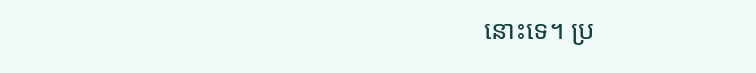នោះទេ។ ប្រ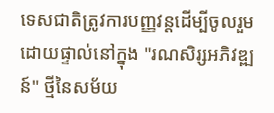ទេសជាតិត្រូវការបញ្ញវន្តដើម្បីចូលរួមដោយផ្ទាល់នៅក្នុង "រណសិរ្សអភិវឌ្ឍន៍" ថ្មីនៃសម័យ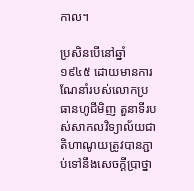កាល។

ប្រសិនបើនៅឆ្នាំ ១៩៤៥ ដោយមានការណែនាំរបស់លោកប្រធានហូជីមិញ តួនាទីរបស់សាកលវិទ្យាល័យជាតិហាណូយត្រូវបានភ្ជាប់ទៅនឹងសេចក្តីប្រាថ្នា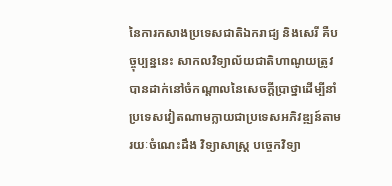នៃការកសាងប្រទេសជាតិឯករាជ្យ និងសេរី គឺបច្ចុប្បន្ននេះ សាកលវិទ្យាល័យជាតិហាណូយត្រូវបានដាក់នៅចំកណ្តាលនៃសេចក្តីប្រាថ្នាដើម្បីនាំប្រទេសវៀតណាមក្លាយជាប្រទេសអភិវឌ្ឍន៍តាមរយៈចំណេះដឹង វិទ្យាសាស្ត្រ បច្ចេកវិទ្យា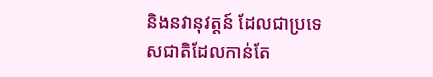និងនវានុវត្តន៍ ដែលជាប្រទេសជាតិដែលកាន់តែ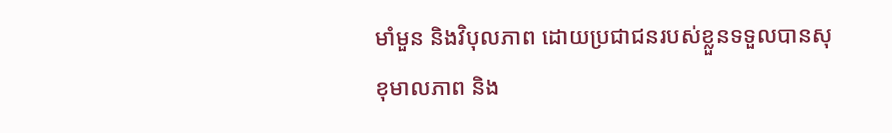មាំមួន និងវិបុលភាព ដោយប្រជាជនរបស់ខ្លួនទទួលបានសុខុមាលភាព និង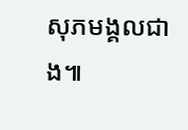សុភមង្គលជាង៕